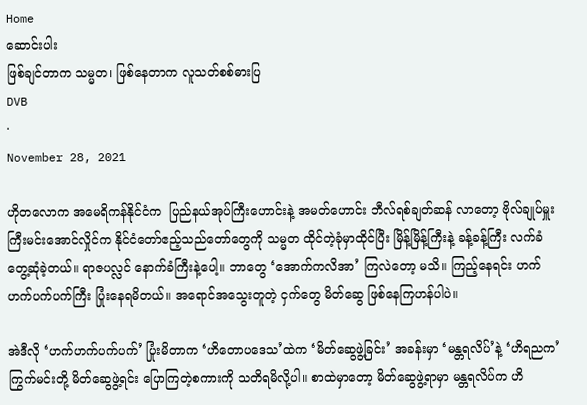Home
ဆောင်းပါး
ဖြစ်ချင်တာက သမ္မတ၊ ဖြစ်နေတာက လူသတ်စစ်ဓားပြ
DVB
·
November 28, 2021

ဟိုတလောက အမေရိကန်နိုင်ငံက  ပြည်နယ်အုပ်ကြီးဟောင်းနဲ့ အမတ်ဟောင်း ဘီလ်ရစ်ချတ်ဆန် လာတော့ ဗိုလ်ချုပ်မှူးကြီးမင်းအောင်လှိုင်က နိုင်ငံတော်ဧည့်သည်တော်တွေကို သမ္မတ ထိုင်တဲ့ခုံမှာထိုင်ပြီး မြိန့်မြိန့်ကြီးနဲ့ ခန့်ခန့်ကြီး လက်ခံတွေ့ဆုံခဲ့တယ်။ ရာဇပလ္လင် နောက်ခံကြီးနဲ့ပေါ့။ ဘာတွေ ‘အောက်ကလိအာ’ ကြလဲတော့ မသိ။ ကြည့်နေရင်း ဟက်ဟက်ပက်ပက်ကြီး ပြုံးနေရမိတယ်။ အရောင်အသွေးတူတဲ့ ငှက်တွေ မိတ်ဆွေ ဖြစ်နေကြဟန်ပါပဲ။

အဲဒီလို ‘ဟက်ဟက်ပက်ပက်’ ပြုံးမိတာက ‘ဟိတောပဒေသ’ထဲက ‘မိတ်ဆွေဖွဲ့ခြင်း’ အခန်းမှာ ‘မန္တရလိပ်’နဲ့ ‘ဟိရညက’ ကြွက်မင်းတို့ မိတ်ဆွေဖွဲ့ရင်း ပြောကြတဲ့စကားကို သတိရမိလို့ပါ။ စာထဲမှာတော့ မိတ်ဆွေဖွဲ့ရာမှာ မန္တရလိပ်က ဟိ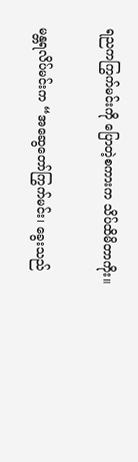ရညကကြွက်မင်းကို ပြောတဲ့စကားက သိပ်ထိမိတာကိုး။

မန္တရလိပ်မင်းက “အဆွေတော်ကြွက်မင်း၊ ခွေးသည်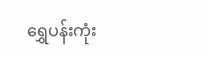ရွှေပန်းကုံး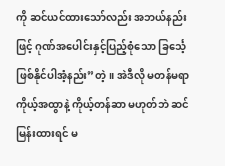ကို ဆင်ယင်ထားသော်လည်း အဘယ်နည်းဖြင့် ဂုဏ်အပေါင်းနှင့်ပြည့်စုံသော ခြင်္သေ့ဖြစ်နိုင်ပါအံ့နည်း”တဲ့။ အဲဒီလို မတန်မရာ ကိုယ့်အထွာနဲ့ ကိုယ့်တန်ဆာ မဟုတ်ဘဲ ဆင်မြန်းထားရင် မ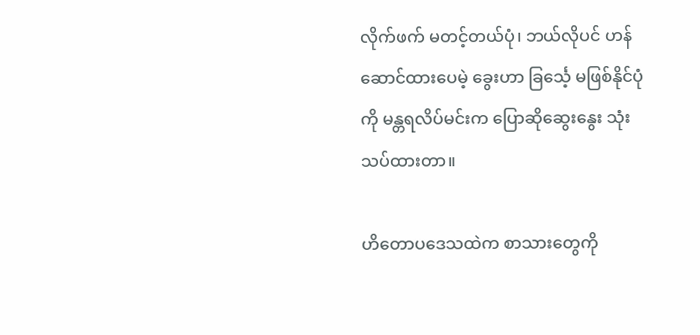လိုက်ဖက် မတင့်တယ်ပုံ၊ ဘယ်လိုပင် ဟန်ဆောင်ထားပေမဲ့ ခွေးဟာ ခြင်္သေ့ မဖြစ်နိုင်ပုံကို မန္တရလိပ်မင်းက ပြောဆိုဆွေးနွေး သုံးသပ်ထားတာ။

ဟိတောပဒေသထဲက စာသားတွေကို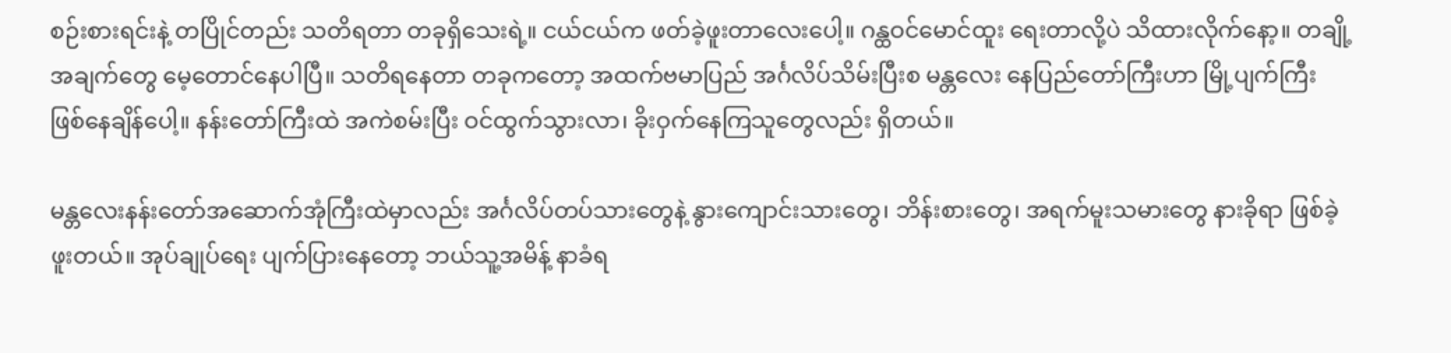စဉ်းစားရင်းနဲ့ တပြိုင်တည်း သတိရတာ တခုရှိသေးရဲ့။ ငယ်ငယ်က ဖတ်ခဲ့ဖူးတာလေးပေါ့။ ဂန္ထဝင်မောင်ထူး ရေးတာလို့ပဲ သိထားလိုက်နော့။ တချို့ အချက်တွေ မေ့တောင်နေပါပြီ။ သတိရနေတာ တခုကတော့ အထက်ဗမာပြည် အင်္ဂလိပ်သိမ်းပြီးစ မန္တလေး နေပြည်တော်ကြီးဟာ မြို့ပျက်ကြီး ဖြစ်နေချိန်ပေါ့။ နန်းတော်ကြီးထဲ အကဲစမ်းပြီး ဝင်ထွက်သွားလာ၊ ခိုးဝှက်နေကြသူတွေလည်း ရှိတယ်။

မန္တလေးနန်းတော်အဆောက်အုံကြီးထဲမှာလည်း အင်္ဂလိပ်တပ်သားတွေနဲ့ နွားကျောင်းသားတွေ၊ ဘိန်းစားတွေ၊ အရက်မူးသမားတွေ နားခိုရာ ဖြစ်ခဲ့ဖူးတယ်။ အုပ်ချုပ်ရေး ပျက်ပြားနေတော့ ဘယ်သူ့အမိန့် နာခံရ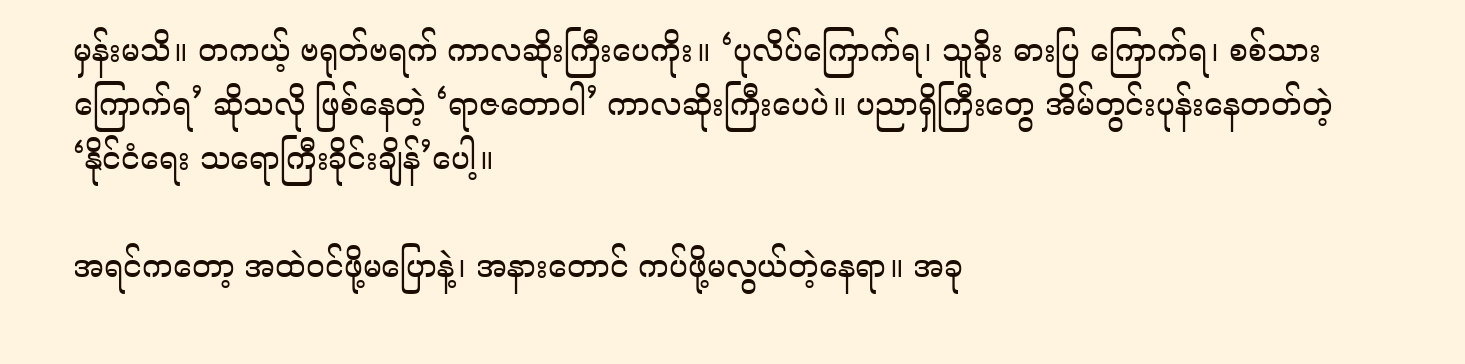မှန်းမသိ။ တကယ့် ဗရုတ်ဗရက် ကာလဆိုးကြီးပေကိုး။ ‘ပုလိပ်ကြောက်ရ၊ သူခိုး ဓားပြ ကြောက်ရ၊ စစ်သားကြောက်ရ’ ဆိုသလို ဖြစ်နေတဲ့ ‘ရာဇတောဝါ’ ကာလဆိုးကြီးပေပဲ။ ပညာရှိကြီးတွေ အိမ်တွင်းပုန်းနေတတ်တဲ့ ‘နိုင်ငံရေး သရောကြီးခိုင်းချိန်’ပေါ့။

အရင်ကတော့ အထဲဝင်ဖို့မပြောနဲ့၊ အနားတောင် ကပ်ဖို့မလွယ်တဲ့နေရာ။ အခု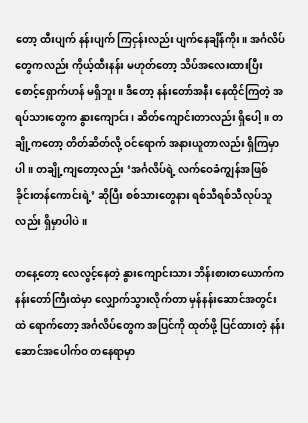တော့ ထီးပျက် နန်းပျက် ကြငှန်းလည်း ပျက်နေချိန်ကိုး။ အင်္ဂလိပ်တွေကလည်း ကိုယ့်ထီးနန်း မဟုတ်တော့ သိပ်အလေးထားပြီး စောင့်ရှောက်ဟန် မရှိဘူး။ ဒီတော့ နန်းတော်အနီး နေထိုင်ကြတဲ့ အရပ်သားတွေက နွားကျောင်း၊ ဆိတ်ကျောင်းတာလည်း ရှိပေါ့။ တချို့ကတော့ တိတ်ဆိတ်လို့ ဝင်ရောက် အနားယူတာလည်း ရှိကြမှာပါ။ တချို့ကျတော့လည်း ‘အင်္ဂလိပ်ရဲ့ လက်ဝေခံကျွန်အဖြစ် ခိုင်းတန်ကောင်းရဲ့’ ဆိုပြီး စစ်သားတွေနား ရစ်သီရစ်သီလုပ်သူလည်း ရှိမှာပါပဲ။

တနေ့တော့ လေလွင့်နေတဲ့ နွားကျောင်းသား ဘိန်းစားတယောက်က နန်းတော်ကြီးထဲမှာ လျှောက်သွားလိုက်တာ မှန်နန်းဆောင်အတွင်းထဲ ရောက်တော့ အင်္ဂလိပ်တွေက အပြင်ကို ထုတ်ဖို့ ပြင်ထားတဲ့ နန်းဆောင်အပေါက်ဝ တနေရာမှာ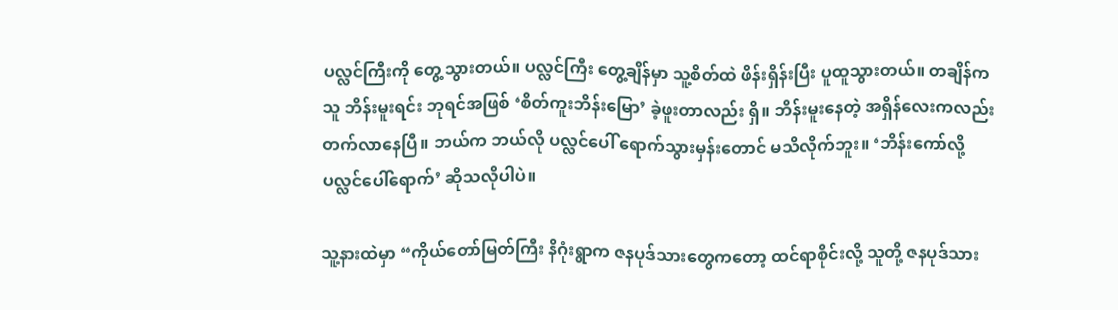ပလ္လင်ကြီးကို တွေ့သွားတယ်။ ပလ္လင်ကြီး တွေ့ချိန်မှာ သူ့စိတ်ထဲ ဖိန်းရှိန်းပြီး ပူထူသွားတယ်။ တချိန်က သူ ဘိန်းမူးရင်း ဘုရင်အဖြစ် ‘စိတ်ကူးဘိန်းမြော’ ခဲ့ဖူးတာလည်း ရှိ။ ဘိန်းမူးနေတဲ့ အရှိန်လေးကလည်း တက်လာနေပြီ။ ဘယ်က ဘယ်လို ပလ္လင်ပေါ် ရောက်သွားမှန်းတောင် မသိလိုက်ဘူး။ ‘ဘိန်းကော်လို့ ပလ္လင်ပေါ်ရောက်’ ဆိုသလိုပါပဲ။

သူ့နားထဲမှာ “ကိုယ်တော်မြတ်ကြီး နိဂုံးရွာက ဇနပုဒ်သားတွေကတော့ ထင်ရာစိုင်းလို့ သူတို့ ဇနပုဒ်သား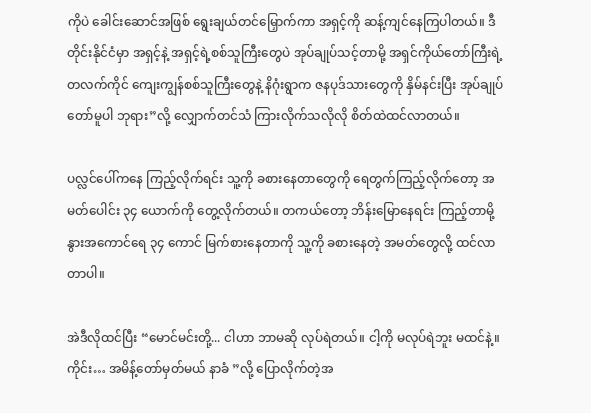ကိုပဲ ခေါင်းဆောင်အဖြစ် ရွေးချယ်တင်မြှောက်ကာ အရှင့်ကို ဆန့်ကျင်နေကြပါတယ်။ ဒီတိုင်းနိုင်ငံမှာ အရှင့်နဲ့ အရှင့်ရဲ့စစ်သူကြီးတွေပဲ အုပ်ချုပ်သင့်တာမို့ အရှင်ကိုယ်တော်ကြီးရဲ့ တလက်ကိုင် ကျေးကျွန်စစ်သူကြီးတွေနဲ့ နိဂုံးရွာက ဇနပုဒ်သားတွေကို နှိမ်နင်းပြီး အုပ်ချုပ်တော်မူပါ ဘုရား”လို့ လျှောက်တင်သံ ကြားလိုက်သလိုလို စိတ်ထဲထင်လာတယ်။

ပလ္လင်ပေါ်ကနေ ကြည့်လိုက်ရင်း သူ့ကို ခစားနေတာတွေကို ရေတွက်ကြည့်လိုက်တော့ အမတ်ပေါင်း ၃၄ ယောက်ကို တွေ့လိုက်တယ်။ တကယ်တော့ ဘိန်းမြောနေရင်း ကြည့်တာမို့ နွားအကောင်ရေ ၃၄ ကောင် မြက်စားနေတာကို သူ့ကို ခစားနေတဲ့ အမတ်တွေလို့ ထင်လာတာပါ။

အဲဒီလိုထင်ပြီး “မောင်မင်းတို့... ငါဟာ ဘာမဆို လုပ်ရဲတယ်။ ငါ့ကို မလုပ်ရဲဘူး မထင်နဲ့။ ကိုင်း… အမိန့်တော်မှတ်မယ် နာခံ ”လို့ ပြောလိုက်တဲ့အ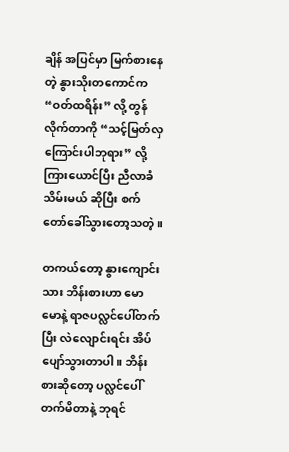ချိန် အပြင်မှာ မြက်စားနေတဲ့ နွားသိုးတကောင်က “ဝတ်ထရိန်း” လို့ တွန်လိုက်တာကို “သင့်မြတ်လှကြောင်းပါဘုရား” လို့ ကြားယောင်ပြီး ညီလာခံသိမ်းမယ် ဆိုပြီး စက်တော်ခေါ်သွားတော့သတဲ့။

တကယ်တော့ နွားကျောင်းသား ဘိန်းစားဟာ မောမောနဲ့ ရာဇပလ္လင်ပေါ်တက်ပြီး လဲလျောင်းရင်း အိပ်ပျော်သွားတာပါ။ ဘိန်းစားဆိုတော့ ပလ္လင်ပေါ် တက်မိတာနဲ့ ဘုရင်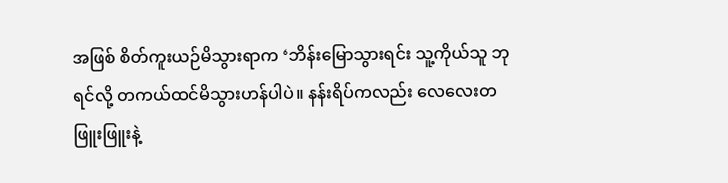အဖြစ် စိတ်ကူးယဉ်မိသွားရာက ‘ဘိန်းမြောသွားရင်း သူ့ကိုယ်သူ ဘုရင်လို့ တကယ်ထင်မိသွားဟန်ပါပဲ။ နန်းရိပ်ကလည်း လေလေးတဖြူးဖြူးနဲ့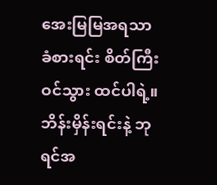အေးမြမြအရသာ ခံစားရင်း စိတ်ကြီးဝင်သွား ထင်ပါရဲ့။ ဘိန်းမှိန်းရင်းနဲ့ ဘုရင်အ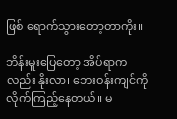ဖြစ် ရောက်သွားတော့တာကိုး။

ဘိန်းမူးပြေတော့ အိပ်ရာကလည်း နိုးလာ၊ ဘေးဝန်းကျင်ကို လိုက်ကြည့်နေတယ်။ မ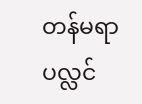တန်မရာ ပလ္လင်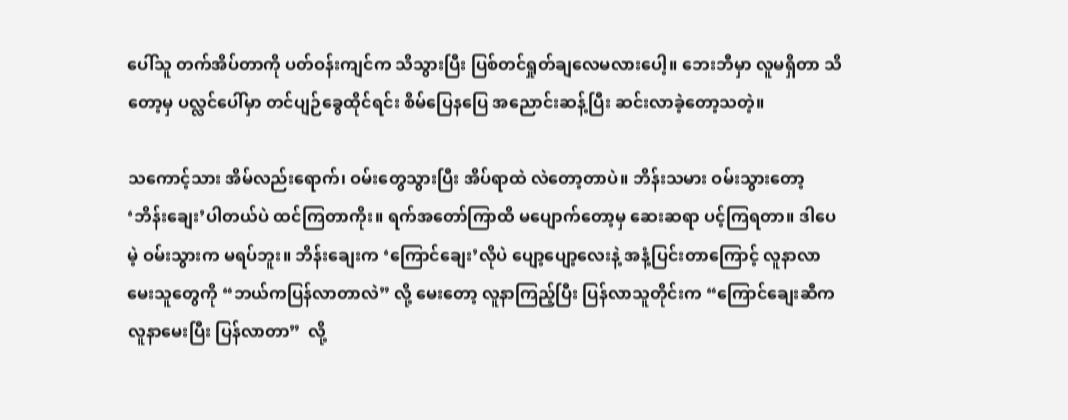ပေါ်သူ တက်အိပ်တာကို ပတ်ဝန်းကျင်က သိသွားပြီး ပြစ်တင်ရှုတ်ချလေမလားပေါ့။ ဘေးဘီမှာ လူမရှိတာ သိတော့မှ ပလ္လင်ပေါ်မှာ တင်ပျဉ်ခွေထိုင်ရင်း စိမ်ပြေနပြေ အညောင်းဆန့်ပြီး ဆင်းလာခဲ့တော့သတဲ့။

သကောင့်သား အိမ်လည်းရောက်၊ ဝမ်းတွေသွားပြီး အိပ်ရာထဲ လဲတော့တာပဲ။ ဘိန်းသမား ဝမ်းသွားတော့ ‘ဘိန်းချေး’ပါတယ်ပဲ ထင်ကြတာကိုး။ ရက်အတော်ကြာထိ မပျောက်တော့မှ ဆေးဆရာ ပင့်ကြရတာ။ ဒါပေမဲ့ ဝမ်းသွားက မရပ်ဘူး။ ဘိန်းချေးက ‘ကြောင်ချေး’လိုပဲ ပျော့ပျော့လေးနဲ့ အနံ့ပြင်းတာကြောင့် လူနာလာမေးသူတွေကို “ဘယ်ကပြန်လာတာလဲ” လို့ မေးတော့ လူနာကြည့်ပြီး ပြန်လာသူတိုင်းက “ကြောင်ချေးဆီက လူနာမေးပြီး ပြန်လာတာ”  လို့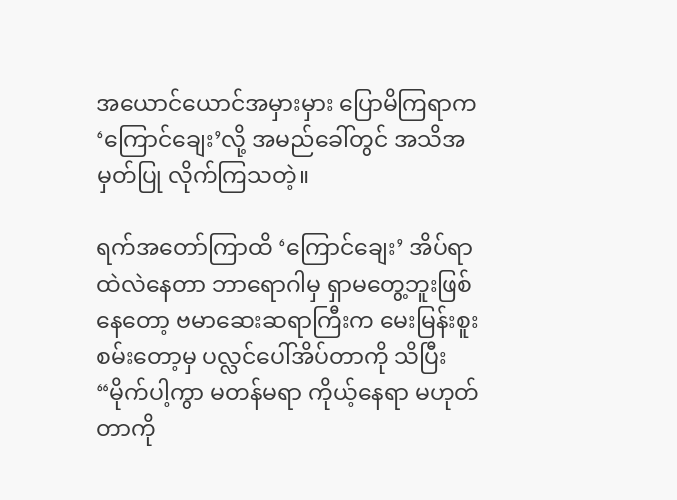အယောင်ယောင်အမှားမှား ပြောမိကြရာက ‘ကြောင်ချေး’လို့ အမည်ခေါ်တွင် အသိအမှတ်ပြု လိုက်ကြသတဲ့။

ရက်အတော်ကြာထိ ‘ကြောင်ချေး’ အိပ်ရာထဲလဲနေတာ ဘာရောဂါမှ ရှာမတွေ့ဘူးဖြစ်နေတော့ ဗမာဆေးဆရာကြီးက မေးမြန်းစူးစမ်းတော့မှ ပလ္လင်ပေါ်အိပ်တာကို သိပြီး “မိုက်ပါ့ကွာ မတန်မရာ ကိုယ့်နေရာ မဟုတ်တာကို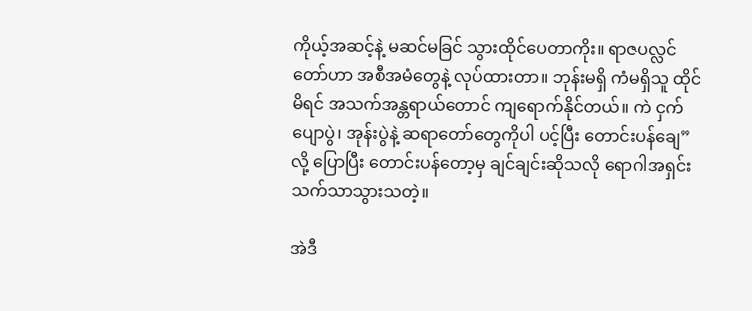ကိုယ့်အဆင့်နဲ့ မဆင်မခြင် သွားထိုင်ပေတာကိုး။ ရာဇပလ္လင်တော်ဟာ အစီအမံတွေနဲ့ လုပ်ထားတာ။ ဘုန်းမရှိ ကံမရှိသူ ထိုင်မိရင် အသက်အန္တရာယ်တောင် ကျရောက်နိုင်တယ်။ ကဲ ငှက်ပျောပွဲ၊ အုန်းပွဲနဲ့ ဆရာတော်တွေကိုပါ ပင့်ပြီး တောင်းပန်ချေ” လို့ ပြောပြီး တောင်းပန်တော့မှ ချင်ချင်းဆိုသလို ရောဂါအရှင်း သက်သာသွားသတဲ့။

အဲဒီ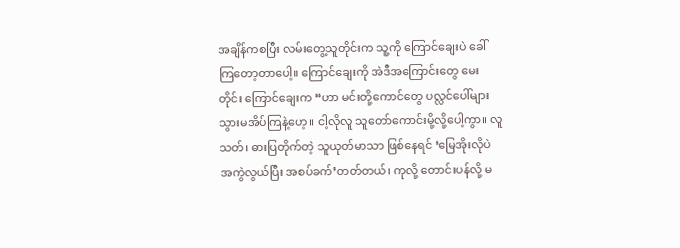အချိန်ကစပြီး လမ်းတွေ့သူတိုင်းက သူ့ကို ကြောင်ချေးပဲ ခေါ်ကြတော့တာပေါ့။ ကြောင်ချေးကို အဲဒီအကြောင်းတွေ မေးတိုင်း ကြောင်ချေးက “ဟာ မင်းတို့ကောင်တွေ ပလ္လင်ပေါ်များ သွားမအိပ်ကြနဲ့ဟေ့။ ငါ့လိုလူ သူတော်ကောင်းမို့လို့ပေါ့ကွာ။ လူသတ်၊ ဓားပြတိုက်တဲ့ သူယုတ်မာသာ ဖြစ်နေရင် ‘မြေအိုးလိုပဲ အကွဲလွယ်ပြီး အစပ်ခက်’တတ်တယ်၊ ကုလို့ တောင်းပန်လို့ မ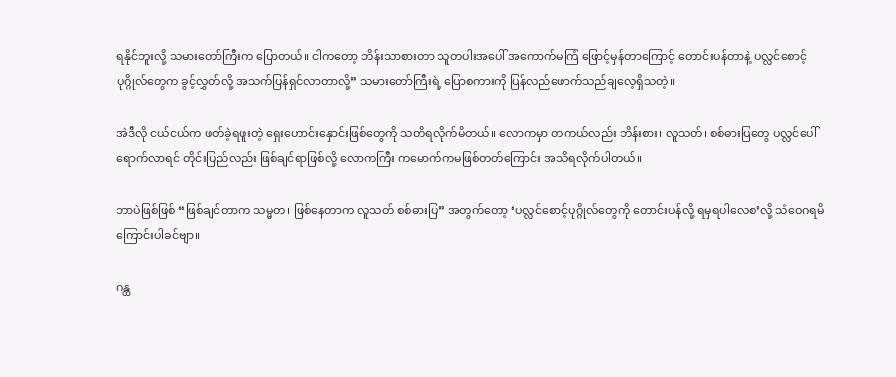ရနိုင်ဘူးလို့ သမားတော်ကြီးက ပြောတယ်။ ငါကတော့ ဘိန်းသာစားတာ သူတပါးအပေါ် အကောက်မကြံ ဖြောင့်မှန်တာကြောင့် တောင်းပန်တာနဲ့ ပလ္လင်စောင့်ပုဂ္ဂိုလ်တွေက ခွင့်လွှတ်လို့ အသက်ပြန်ရှင်လာတာလို့” သမားတော်ကြီးရဲ့ ပြောစကားကို ပြန်လည်ဖောက်သည်ချလေ့ရှိသတဲ့။

အဲဒီလို ငယ်ငယ်က ဖတ်ခဲ့ရဖူးတဲ့ ရှေးဟောင်းနှောင်းဖြစ်တွေကို သတိရလိုက်မိတယ်။ လောကမှာ တကယ်လည်း ဘိန်းစား၊ လူသတ်၊ စစ်ဓားပြတွေ ပလ္လင်ပေါ်ရောက်လာရင် တိုင်းပြည်လည်း ဖြစ်ချင်ရာဖြစ်လို့ လောကကြီး ကမောက်ကမဖြစ်တတ်ကြောင်း အသိရလိုက်ပါတယ်။

ဘာပဲဖြစ်ဖြစ် “ဖြစ်ချင်တာက သမ္မတ၊ ဖြစ်နေတာက လူသတ် စစ်ဓားပြ” အတွက်တော့ ‘ပလ္လင်စောင့်ပုဂ္ဂိုလ်တွေကို တောင်းပန်လို့ ရမှရပါလေစ’လို့ သံဝေဂရမိကြောင်းပါခင်ဗျာ။

ဂန္ထ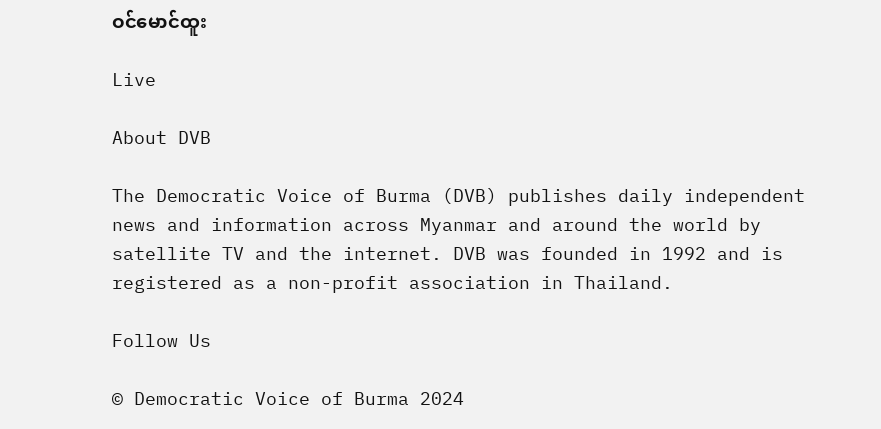ဝင်မောင်ထူး

Live

About DVB

The Democratic Voice of Burma (DVB) publishes daily independent news and information across Myanmar and around the world by satellite TV and the internet. DVB was founded in 1992 and is registered as a non-profit association in Thailand.

Follow Us

© Democratic Voice of Burma 2024